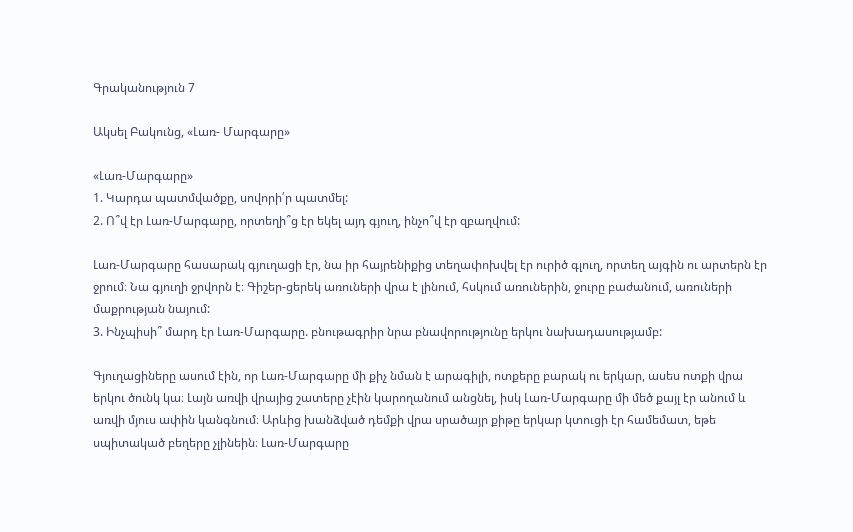Գրականություն 7

Ակսել Բակունց, «Լառ- Մարգարը»

«Լառ-Մարգարը»
1. Կարդա պատմվածքը, սովորի՛ր պատմել:
2. Ո՞վ էր Լառ-Մարգարը, որտեղի՞ց էր եկել այդ գյուղ, ինչո՞վ էր զբաղվում:

Լառ-Մարգարը հասարակ գյուղացի էր, նա իր հայրենիքից տեղափոխվել էր ուրիծ գլուղ, որտեղ այգին ու արտերն էր ջրում։ Նա գյուղի ջրվորն է։ Գիշեր-ցերեկ առուների վրա է լինում, հսկում առուներին, ջուրը բաժանում, առուների մաքրության նայում:
3. Ինչպիսի՞ մարդ էր Լառ-Մարգարը. բնութագրիր նրա բնավորությունը երկու նախադասությամբ:

Գյուղացիները ասում էին, որ Լառ-Մարգարը մի քիչ նման է արագիլի, ոտքերը բարակ ու երկար, ասես ոտքի վրա երկու ծունկ կա։ Լայն առվի վրայից շատերը չէին կարողանում անցնել, իսկ Լառ-Մարգարը մի մեծ քայլ էր անում և առվի մյուս ափին կանգնում։ Արևից խանձված դեմքի վրա սրածայր քիթը երկար կտուցի էր համեմատ, եթե սպիտակած բեղերը չլինեին։ Լառ-Մարգարը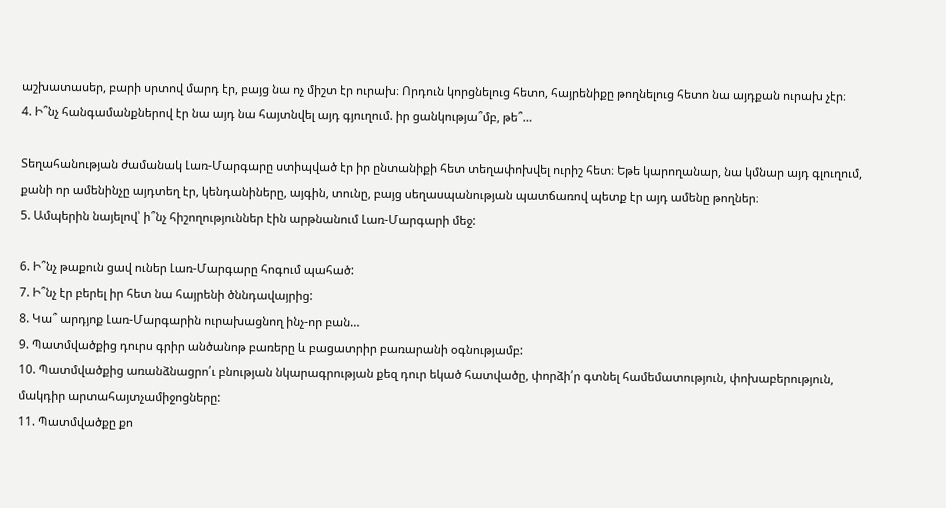աշխատասեր, բարի սրտով մարդ էր, բայց նա ոչ միշտ էր ուրախ։ Որդուն կորցնելուց հետո, հայրենիքը թողնելուց հետո նա այդքան ուրախ չէր։
4. Ի՞նչ հանգամանքներով էր նա այդ նա հայտնվել այդ գյուղում. իր ցանկությա՞մբ, թե՞…

Տեղահանության ժամանակ Լառ-Մարգարը ստիպված էր իր ընտանիքի հետ տեղափոխվել ուրիշ հետ։ Եթե կարողանար, նա կմնար այդ գլուղում, քանի որ ամենինչը այդտեղ էր, կենդանիները, այգին, տունը, բայց սեղասպանության պատճառով պետք էր այդ ամենը թողներ։
5. Ամպերին նայելով՝ ի՞նչ հիշողություններ էին արթնանում Լառ-Մարգարի մեջ:

6. Ի՞նչ թաքուն ցավ ուներ Լառ-Մարգարը հոգում պահած:
7. Ի՞նչ էր բերել իր հետ նա հայրենի ծննդավայրից:
8. Կա՞ արդյոք Լառ-Մարգարին ուրախացնող ինչ-որ բան…
9. Պատմվածքից դուրս գրիր անծանոթ բառերը և բացատրիր բառարանի օգնությամբ:
10. Պատմվածքից առանձնացրո՛ւ բնության նկարագրության քեզ դուր եկած հատվածը, փորձի՛ր գտնել համեմատություն, փոխաբերություն, մակդիր արտահայտչամիջոցները:
11. Պատմվածքը քո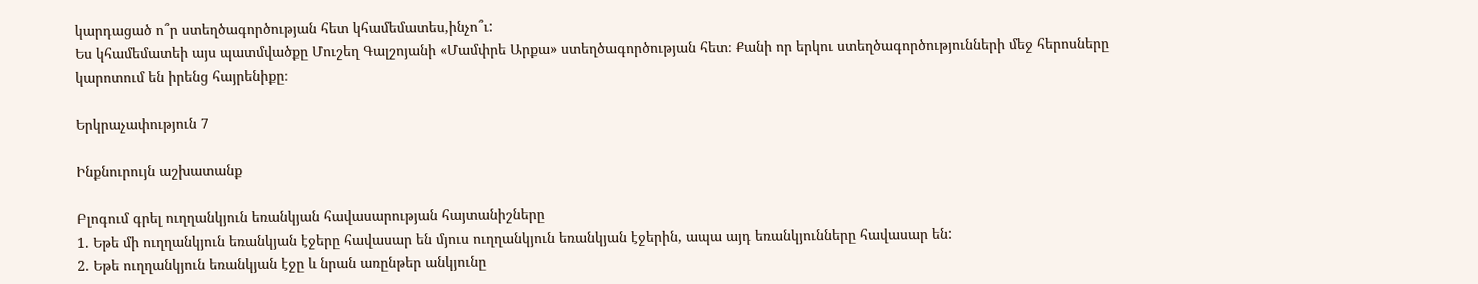կարդացած ո՞ր ստեղծագործության հետ կհամեմատես,ինչո՞ւ:
Ես կհամեմատեի այս պատմվածքը Մուշեղ Գալշոյանի «Մամփրե Արքա» ստեղծագործության հետ։ Քանի որ երկու ստեղծագործությունների մեջ հերոսները կարոտում են իրենց հայրենիքը։

Երկրաչափություն 7

Ինքնուրույն աշխատանք

Բլոգում գրել ուղղանկյուն եռանկյան հավասարության հայտանիշները
1. Եթե մի ուղղանկյուն եռանկյան էջերը հավասար են մյուս ուղղանկյուն եռանկյան էջերին, ապա այդ եռանկյունները հավասար են:
2. Եթե ուղղանկյուն եռանկյան էջը և նրան առընթեր անկյունը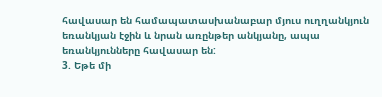հավասար են համապատասխանաբար մյուս ուղղանկյուն եռանկյան էջին և նրան առընթեր անկյանը, ապա եռանկյունները հավասար են:
3. Եթե մի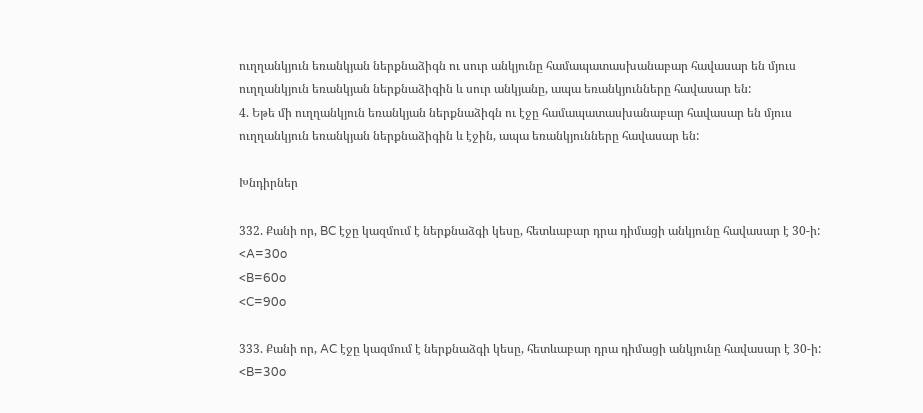ուղղանկյուն եռանկյան ներքնաձիգն ու սուր անկյունը համապատասխանաբար հավասար են մյուս ուղղանկյուն եռանկյան ներքնաձիգին և սուր անկյանը, ապա եռանկյունները հավասար են:
4. Եթե մի ուղղանկյուն եռանկյան ներքնաձիգն ու էջը համապատասխանաբար հավասար են մյուս ուղղանկյուն եռանկյան ներքնաձիգին և էջին, ապա եռանկյունները հավասար են:

Խնդիրներ

332. Քանի որ, BC էջը կազմում է ներքնաձգի կեսը, հետևաբար դրա դիմացի անկյունը հավասար է 30-ի:
<A=30o
<B=60o
<C=90o

333. Քանի որ, AC էջը կազմում է ներքնաձգի կեսը, հետևաբար դրա դիմացի անկյունը հավասար է 30-ի:
<B=30o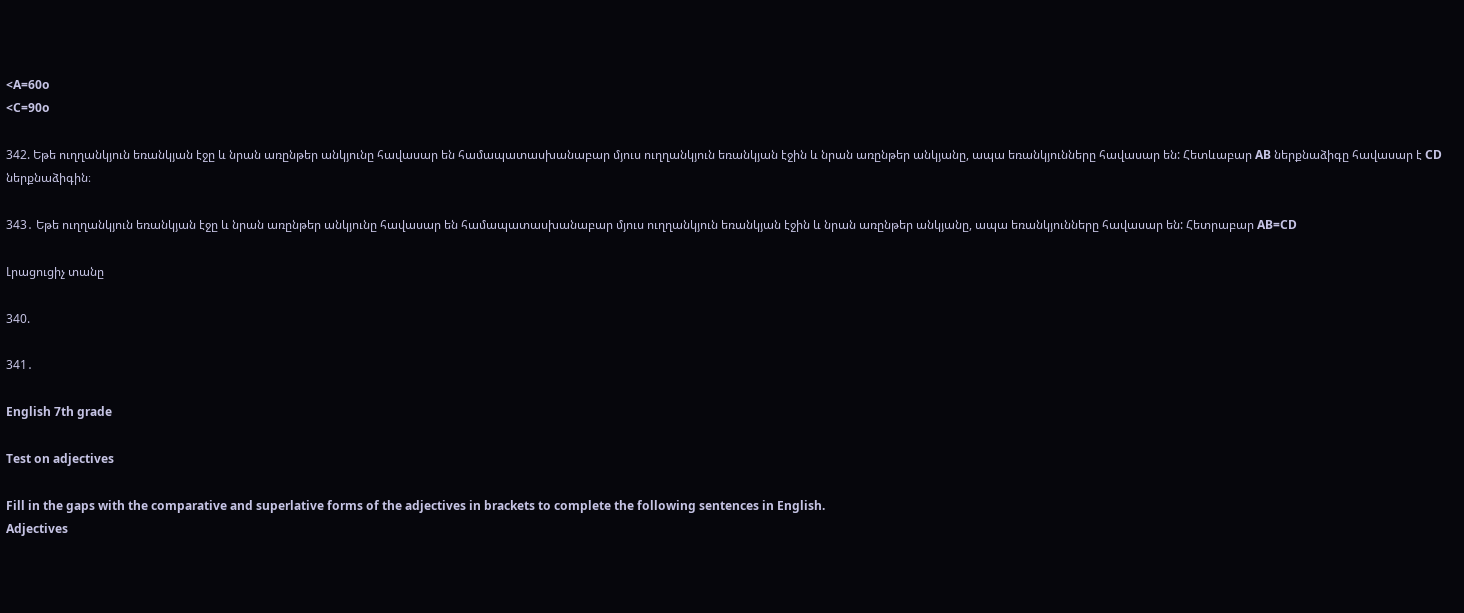<A=60o
<C=90o

342. Եթե ուղղանկյուն եռանկյան էջը և նրան առընթեր անկյունը հավասար են համապատասխանաբար մյուս ուղղանկյուն եռանկյան էջին և նրան առընթեր անկյանը, ապա եռանկյունները հավասար են: Հետևաբար AB ներքնաձիգը հավասար է CD ներքնաձիգին։

343․ Եթե ուղղանկյուն եռանկյան էջը և նրան առընթեր անկյունը հավասար են համապատասխանաբար մյուս ուղղանկյուն եռանկյան էջին և նրան առընթեր անկյանը, ապա եռանկյունները հավասար են: Հետրաբար AB=CD

Լրացուցիչ տանը

340.

341․

English 7th grade

Test on adjectives

Fill in the gaps with the comparative and superlative forms of the adjectives in brackets to complete the following sentences in English.
Adjectives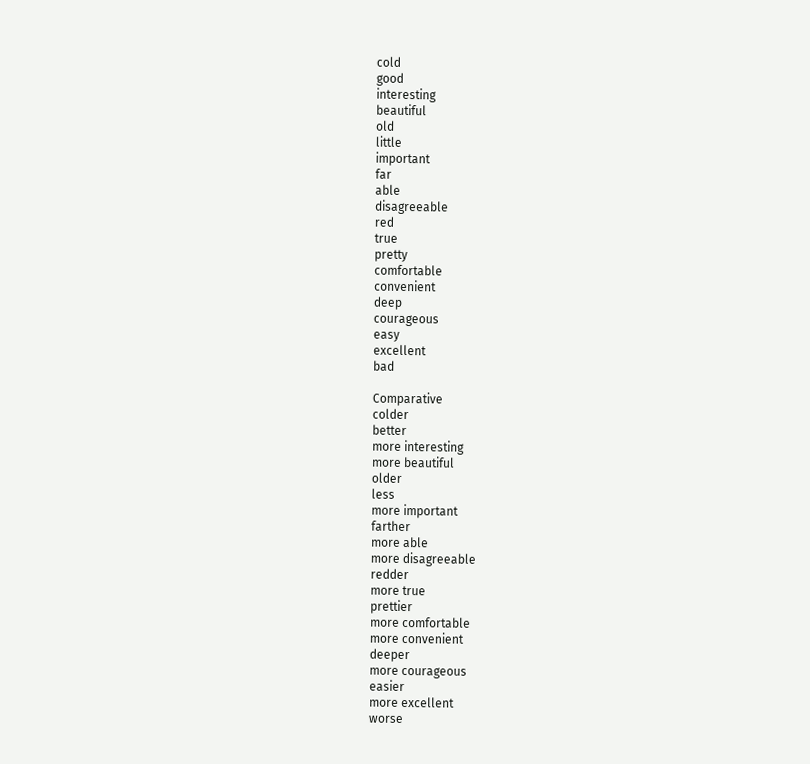cold
good
interesting
beautiful
old
little
important
far
able
disagreeable
red
true
pretty
comfortable
convenient
deep
courageous
easy
excellent
bad

Comparative
colder
better
more interesting
more beautiful
older
less
more important
farther
more able
more disagreeable
redder
more true
prettier
more comfortable
more convenient
deeper
more courageous
easier
more excellent
worse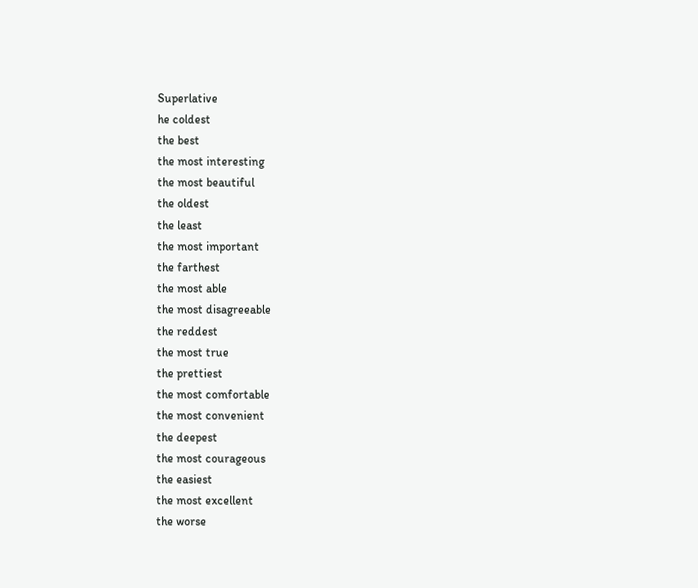Superlative
he coldest
the best
the most interesting
the most beautiful
the oldest
the least
the most important
the farthest
the most able
the most disagreeable
the reddest
the most true
the prettiest
the most comfortable
the most convenient
the deepest
the most courageous
the easiest
the most excellent
the worse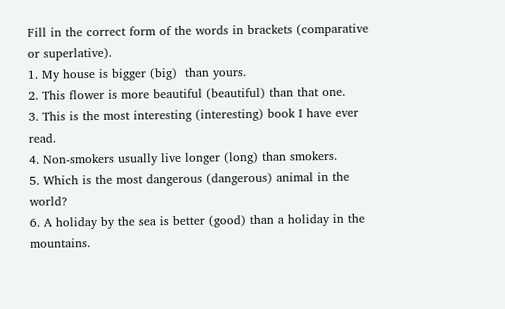Fill in the correct form of the words in brackets (comparative or superlative).
1. My house is bigger (big)  than yours.
2. This flower is more beautiful (beautiful) than that one.
3. This is the most interesting (interesting) book I have ever read.
4. Non-smokers usually live longer (long) than smokers.
5. Which is the most dangerous (dangerous) animal in the world?
6. A holiday by the sea is better (good) than a holiday in the mountains.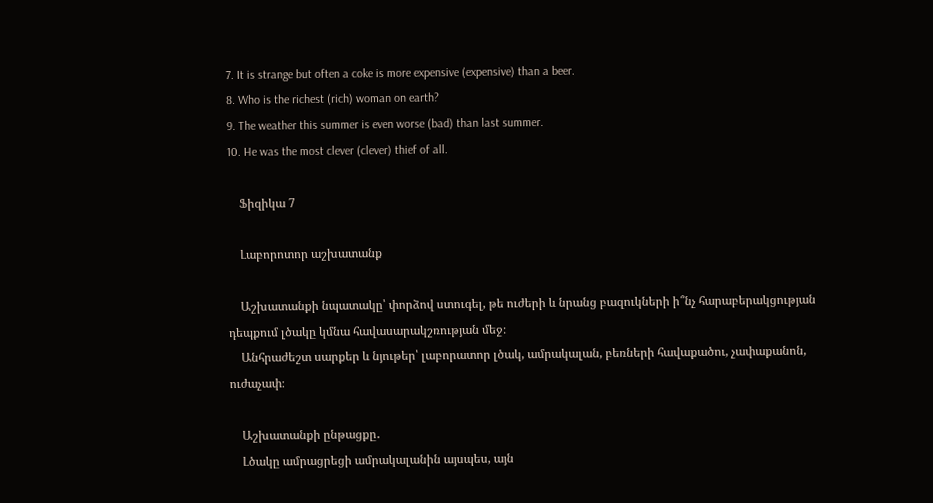7. It is strange but often a coke is more expensive (expensive) than a beer.
8. Who is the richest (rich) woman on earth?
9. The weather this summer is even worse (bad) than last summer.
10. He was the most clever (clever) thief of all.

    Ֆիզիկա 7

    Լաբորոտոր աշխատանք

    Աշխատանքի նպատակը՝ փորձով ստուգել, թե ուժերի և նրանց բազուկների ի՞նչ հարաբերակցության դեպքում լծակը կմնա հավասարակշռության մեջ։
    Անհրաժեշտ սարքեր և նյութեր՝ լաբորատոր լծակ, ամրակալան, բեռների հավաքածու, չափաքանոն, ուժաչափ։

    Աշխատանքի ընթացքը․
    Լծակը ամրացրեցի ամրակալանին այսպես, այն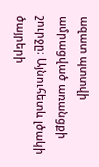ազատ պտտվի ամրացված առանցքի շուրջը։ Այնուհետև լծակի ծայրերի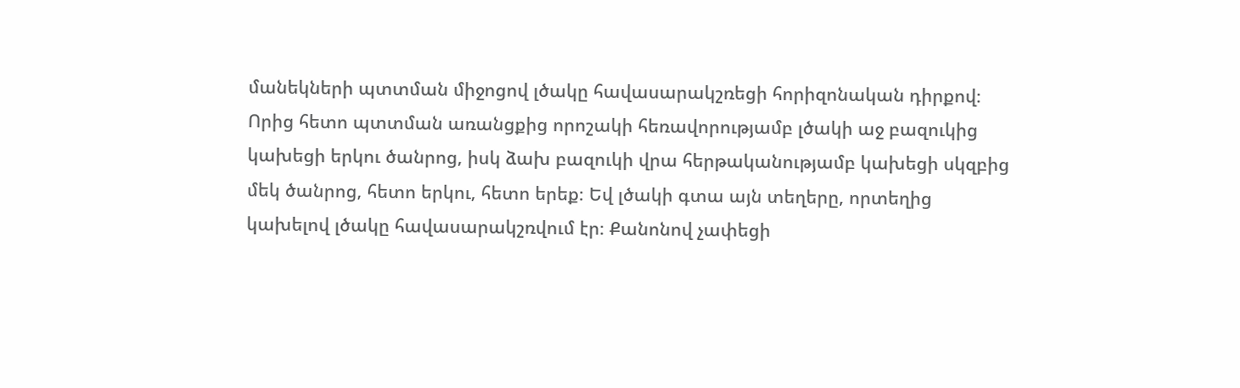մանեկների պտտման միջոցով լծակը հավասարակշռեցի հորիզոնական դիրքով։ Որից հետո պտտման առանցքից որոշակի հեռավորությամբ լծակի աջ բազուկից կախեցի երկու ծանրոց, իսկ ձախ բազուկի վրա հերթականությամբ կախեցի սկզբից մեկ ծանրոց, հետո երկու, հետո երեք։ Եվ լծակի գտա այն տեղերը, որտեղից կախելով լծակը հավասարակշռվում էր։ Քանոնով չափեցի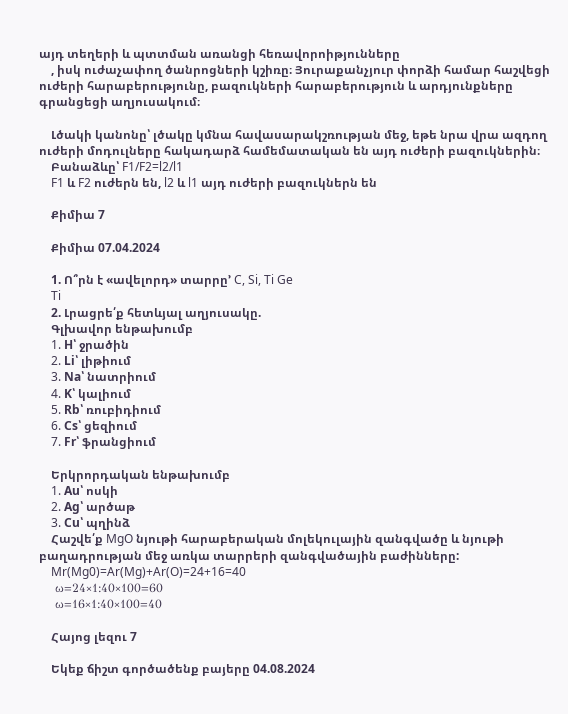այդ տեղերի և պտտման առանցի հեռավորոիթյունները
    , իսկ ուժաչափող ծանրոցների կշիռը։ Յուրաքանչյուր փորձի համար հաշվեցի ուժերի հարաբերությունը, բազուկների հարաբերություն և արդյունքները գրանցեցի աղյուսակում։

    Լծակի կանոնը՝ լծակը կմնա հավասարակշռության մեջ, եթե նրա վրա ազդող ուժերի մոդուլները հակադարձ համեմատական են այդ ուժերի բազուկներին։
    Բանաձևը՝ F1/F2=l2/l1
    F1 և F2 ուժերն են, l2 և l1 այդ ուժերի բազուկներն են

    Քիմիա 7

    Քիմիա 07.04.2024

    1. Ո՞րն է «ավելորդ» տարրը’ C, Si, Ti Ge
    Ti
    2. Լրացրե՛ք հետևյալ աղյուսակը.
    Գլխավոր ենթախումբ
    1. H՝ ջրածին
    2. Li՝ լիթիում
    3. Na՝ նատրիում
    4. K՝ կալիում
    5. Rb՝ ռուբիդիում
    6. Cs՝ ցեզիում
    7. Fr՝ ֆրանցիում

    Երկրորդական ենթախումբ
    1. Au՝ ոսկի
    2. Ag՝ արծաթ
    3. Cu՝ պղինձ
    Հաշվե՛ք MgO նյութի հարաբերական մոլեկուլային զանգվածը և նյութի բաղադրության մեջ առկա տարրերի զանգվածային բաժինները:
    Mr(Mg0)=Ar(Mg)+Ar(O)=24+16=40
    ω=24×1:40×100=60
    ω=16×1:40×100=40

    Հայոց լեզու 7

    Եկեք ճիշտ գործածենք բայերը 04.08.2024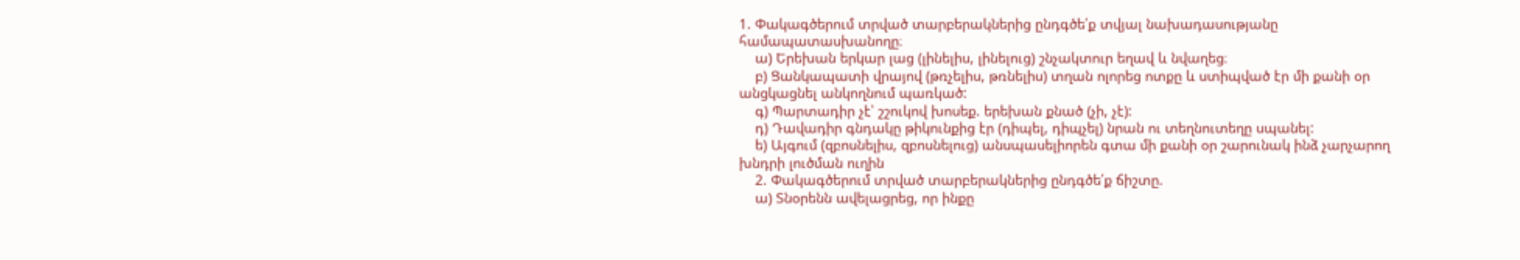1. Փակագծերում տրված տարբերակներից ընդգծե՛ք տվյալ նախադասությանը համապատասխանողը։
    ա) Երեխան երկար լաց (լինելիս, լինելուց) շնչակտուր եղավ և նվաղեց։
    բ) Ցանկապատի վրայով (թռչելիս, թռնելիս) տղան ոլորեց ոտքը և ստիպված էր մի քանի օր անցկացնել անկողնում պառկած:
    գ) Պարտադիր չէ՝ շշուկով խոսեք. երեխան քնած (չի, չէ):
    դ) Դավադիր գնդակը թիկունքից էր (դիպել, դիպչել) նրան ու տեղնուտեղը սպանել:
    ե) Այգում (զբոսնելիս, զբոսնելուց) անսպասելիորեն գտա մի քանի օր շարունակ ինձ չարչարող խնդրի լուծման ուղին
    2. Փակագծերում տրված տարբերակներից ընդգծե՛ք ճիշտը.
    ա) Տնօրենն ավելացրեց, որ ինքը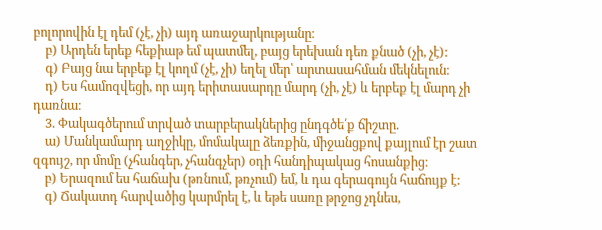բոլորովին էլ դեմ (չէ, չի) այդ առաջարկությանը։
    բ) Արդեն երեք հեքիաթ եմ պատմել, բայց երեխան դեռ քնած (չի, չէ):
    գ) Բայց նա երբեք էլ կողմ (չէ, չի) եղել մեր՝ արտասահման մեկնելուն։
    դ) Ես համոզվեցի, որ այդ երիտասարդը մարդ (չի, չէ) և երբեք էլ մարդ չի դառնա։
    3. Փակագծերում տրված տարբերակներից ընդգծե՛ք ճիշտը.
    ա) Մանկամարդ աղջիկը, մոմակալը ձեռքին, միջանցքով քայլում էր շատ զգույշ, որ մոմը (չհանգեր, չհանգչեր) օդի հանդիպակաց հոսանքից։
    բ) Երազում ես հաճախ (թռնում, թռչում) եմ, և դա գերագույն հաճույք է:
    գ) Ճակատդ հարվածից կարմրել է, և եթե սառը թրջոց չդնես,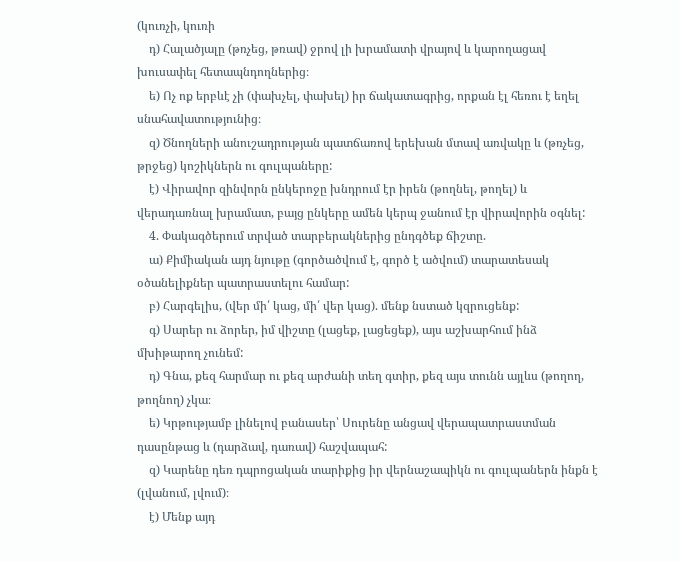(կուռչի, կուռի
    դ) Հալածյալը (թռչեց, թռավ) ջրով լի խրամատի վրայով և կարողացավ խուսափել հետապնդողներից։
    ե) Ոչ ոք երբևէ չի (փախչել, փախել) իր ճակատագրից, որքան էլ հեռու է եղել սնահավատությունից։
    զ) Ծնողների անուշադրության պատճառով երեխան մտավ առվակը և (թռչեց, թրջեց) կոշիկներն ու գուլպաները:
    է) Վիրավոր զինվորն ընկերոջը խնդրում էր իրեն (թողնել, թողել) և վերադառնալ խրամատ, բայց ընկերը ամեն կերպ ջանում էր վիրավորին օգնել:
    4. Փակագծերում տրված տարբերակներից ընդգծեք ճիշտը.
    ա) Քիմիական այդ նյութը (գործածվում է, գործ է ածվում) տարատեսակ օծանելիքներ պատրաստելու համար:
    բ) Հարգելիս, (վեր մի՛ կաց, մի՛ վեր կաց). մենք նստած կզրուցենք:
    գ) Սարեր ու ձորեր, իմ վիշտը (լացեք, լացեցեք), այս աշխարհում ինձ մխիթարող չունեմ:
    դ) Գնա, քեզ հարմար ու քեզ արժանի տեղ գտիր, քեզ այս տունն այլևս (թողող, թողնող) չկա։
    ե) Կրթությամբ լինելով բանասեր՝ Սուրենը անցավ վերապատրաստման դասընթաց և (դարձավ, դառավ) հաշվապահ:
    զ) Կարենը դեռ դպրոցական տարիքից իր վերնաշապիկն ու գուլպաներն ինքն է (լվանում, լվում)։
    է) Մենք այդ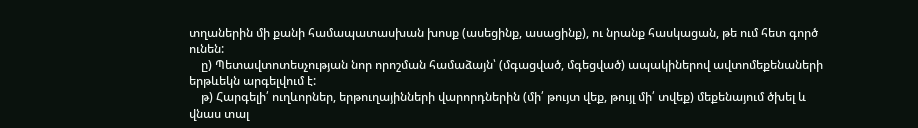տղաներին մի քանի համապատասխան խոսք (ասեցինք, ասացինք), ու նրանք հասկացան, թե ում հետ գործ ունեն:
    ը) Պետավտոտեսչության նոր որոշման համաձայն՝ (մգացված, մգեցված) ապակիներով ավտոմեքենաների երթևեկն արգելվում է:
    թ) Հարգելի՛ ուղևորներ, երթուղայինների վարորդներին (մի՛ թույտ վեք, թույլ մի՛ տվեք) մեքենայում ծխել և վնաս տալ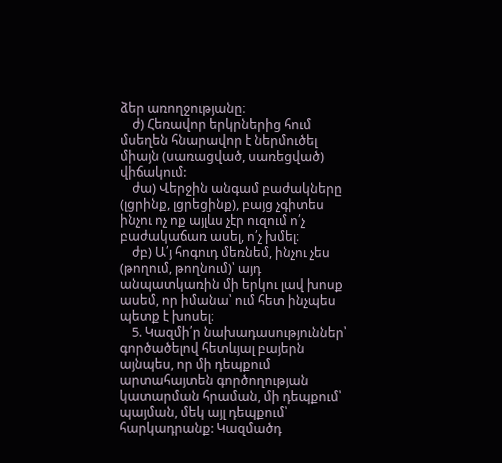ձեր առողջությանը։
    ժ) Հեռավոր երկրներից հում մսեղեն հնարավոր է ներմուծել միայն (սառացված, սառեցված) վիճակում:
    ժա) Վերջին անգամ բաժակները (լցրինք, լցրեցինք), բայց չգիտես ինչու ոչ ոք այլևս չէր ուզում ո՛չ բաժակաճառ ասել, ո՛չ խմել։
    ժբ) Ա՛յ հոգուդ մեռնեմ, ինչու չես (թողում, թողնում)՝ այդ անպատկառին մի երկու լավ խոսք ասեմ, որ իմանա՝ ում հետ ինչպես պետք է խոսել։
    5. Կազմի՛ր նախադասություններ՝ գործածելով հետևյալ բայերն այնպես, որ մի դեպքում արտահայտեն գործողության կատարման հրաման, մի դեպքում՝ պայման, մեկ այլ դեպքում՝ հարկադրանք: Կազմածդ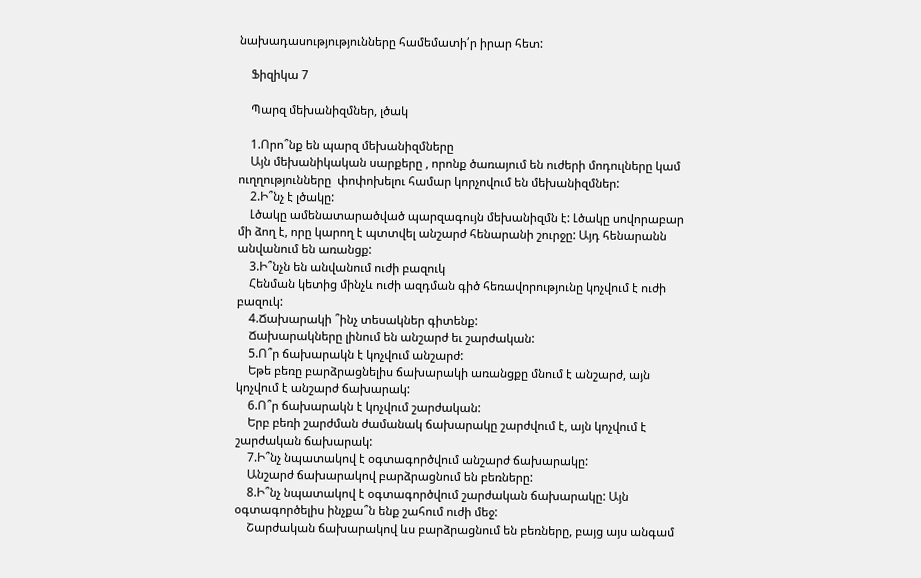նախադասությությունները համեմատի՛ր իրար հետ:

    Ֆիզիկա 7

    Պարզ մեխանիզմներ, լծակ

    1.Որո՞նք են պարզ մեխանիզմները
    Այն մեխանիկական սարքերը , որոնք ծառայում են ուժերի մոդուլները կամ ուղղությունները  փոփոխելու համար կորչովում են մեխանիզմներ:
    2.Ի՞նչ է լծակը:
    Լծակը ամենատարածված պարզագույն մեխանիզմն է: Լծակը սովորաբար մի ձող է, որը կարող է պտտվել անշարժ հենարանի շուրջը: Այդ հենարանն անվանում են առանցք:
    3.Ի՞նչն են անվանում ուժի բազուկ
    Հենման կետից մինչև ուժի ազդման գիծ հեռավորությունը կոչվում է ուժի բազուկ:
    4.Ճախարակի ՞ինչ տեսակներ գիտենք:
    Ճախարակները լինում են անշարժ եւ շարժական:
    5.Ո՞ր ճախարակն է կոչվում անշարժ:
    Եթե բեռը բարձրացնելիս ճախարակի առանցքը մնում է անշարժ, այն կոչվում է անշարժ ճախարակ:
    6.Ո՞ր ճախարակն է կոչվում շարժական:
    Երբ բեռի շարժման ժամանակ ճախարակը շարժվում է, այն կոչվում է շարժական ճախարակ:
    7.Ի՞նչ նպատակով է օգտագործվում անշարժ ճախարակը:
    Անշարժ ճախարակով բարձրացնում են բեռները:
    8.Ի՞նչ նպատակով է օգտագործվում շարժական ճախարակը: Այն օգտագործելիս ինչքա՞ն ենք շահում ուժի մեջ:
    Շարժական ճախարակով ևս բարձրացնում են բեռները, բայց այս անգամ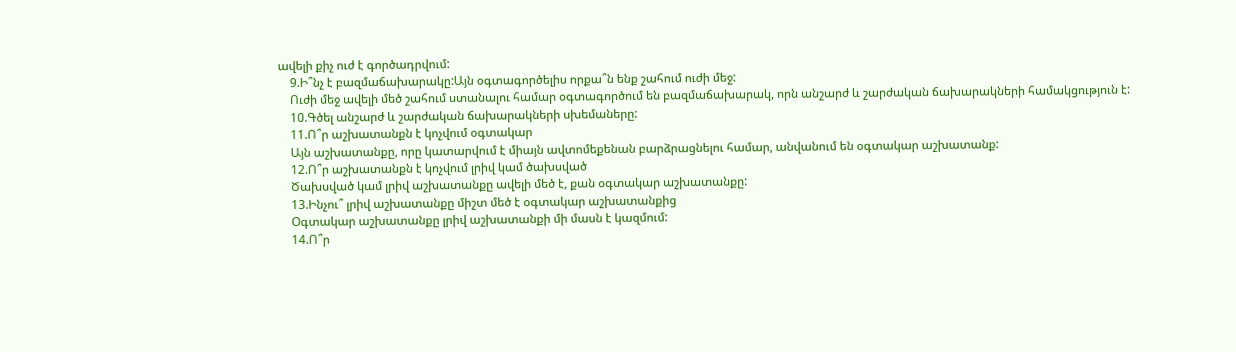ավելի քիչ ուժ է գործադրվում:
    9.Ի՞նչ է բազմաճախարակը:Այն օգտագործելիս որքա՞ն ենք շահում ուժի մեջ:
    Ուժի մեջ ավելի մեծ շահում ստանալու համար օգտագործում են բազմաճախարակ, որն անշարժ և շարժական ճախարակների համակցություն է:
    10.Գծել անշարժ և շարժական ճախարակների սխեմաները:
    11.Ո՞ր աշխատանքն է կոչվում օգտակար
    Այն աշխատանքը, որը կատարվում է միայն ավտոմեքենան բարձրացնելու համար, անվանում են օգտակար աշխատանք:
    12.Ո՞ր աշխատանքն է կոչվում լրիվ կամ ծախսված
    Ծախսված կամ լրիվ աշխատանքը ավելի մեծ է, քան օգտակար աշխատանքը:
    13.Ինչու՞ լրիվ աշխատանքը միշտ մեծ է օգտակար աշխատանքից
    Օգտակար աշխատանքը լրիվ աշխատանքի մի մասն է կազմում:
    14.Ո՞ր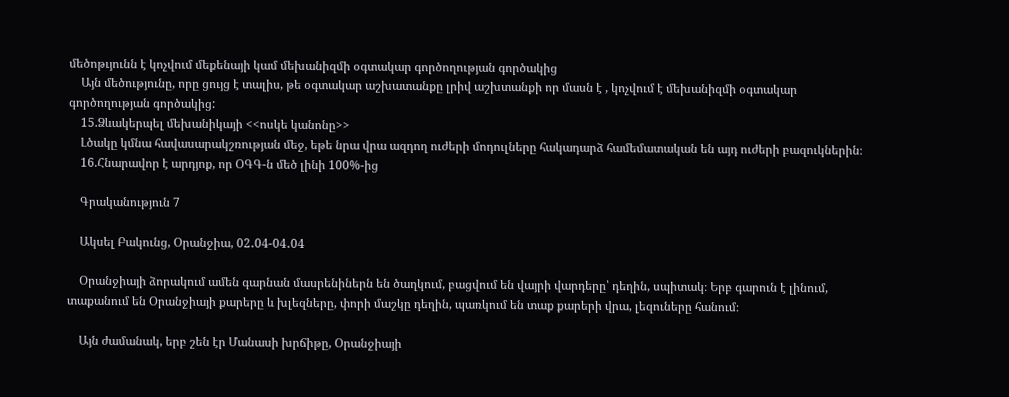մեծոթւյունն է կոչվում մեքենայի կամ մեխանիզմի օգտակար գործողության գործակից
    Այն մեծությունը, որը ցույց է տալիս, թե օգտակար աշխատանքը լրիվ աշխտանքի որ մասն է , կոչվում է մեխանիզմի օգտակար գործողության գործակից:
    15.Ձևակերպել մեխանիկայի <<ոսկե կանոնը>>
    Լծակը կմնա հավասարակշռության մեջ, եթե նրա վրա ազդող ուժերի մոդուլները հակադարձ համեմատական են այդ ուժերի բազուկներին։
    16.Հնարավոր է արդյոք, որ ՕԳԳ-ն մեծ լինի 100%-ից

    Գրականություն 7

    Ակսել Բակունց, Օրանջիա, 02․04-04․04

    Օրանջիայի ձորակում ամեն գարնան մասրենիներն են ծաղկում, բացվում են վայրի վարդերը՝ դեղին, սպիտակ։ Երբ գարուն է լինում, տաքանում են Օրանջիայի քարերը և խլեզները, փորի մաշկը դեղին, պառկում են տաք քարերի վրա, լեզուները հանում։

    Այն ժամանակ, երբ շեն էր Մանասի խրճիթը, Օրանջիայի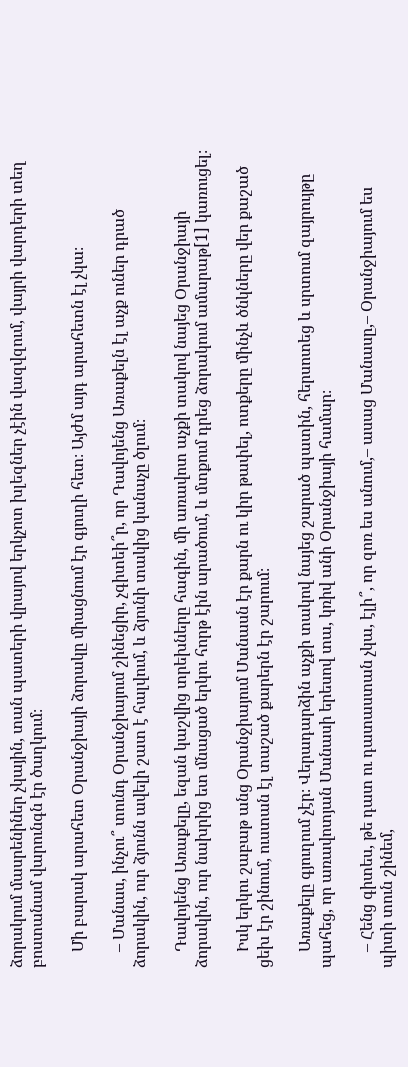ձորակում մասրենիներ չկային, տան պատերի վրայով երկչոտ խլեզներ չէին վազվզում, վայրի վարդերի տեղ բոստանամ վարունգն էր ծաղկում։

    Մի բարակ արահետ Օրանջիայի ձորակը միացնում էր գյուղի հետ։ Այժմ այդ արահետն էլ չկա։

    – Մանաս, ինչու՞ տունդ Օրանջիայում շինեցիր, չգիտեի՞ր, որ Դավոյենց Առաքելն էլ աչք ուներ դրած ձորակին, ուր ձյունն ավելի շատ է հալվում, և ձյունի տակից կանաչը ծլում։

    Դավոյենց Առաքելը, եզան կաշվից տրեխները հագին, մի առավոտ աչքի տակով նայեց Օրանջիայի ձորակին, ուր նախրից ետ մնացած երկու հորթ էին արածում, և մտքում դրեց ձորակում ամարաթ[1] կառուցել։

    Իսկ երկու շաբաթ անց Օրանջիայում Մանասն էր քարն ու կիր թափել, ոտքերը մինչև ծնկները վեր քաշած ցեխ էր շինում, ուստան էլ տաշած քարերն էր շարում։

    Առաքելը գյուղում չէր։ Վերադարձին աչքի տակով նայեց շարած պատին, հերսոտեց և սրտում զայրույթը պահեց, որ առավոտյան Մանասի երեսով տա, կռիվ անի Օրանջիայի համար։

    – Հենց գիտես, թե դատ ու դատաստան չկա, էլի՞, որ զոռ ես անում,– ասաց Մանասը,– Օրանջիայում ես պիտի տուն շինեմ,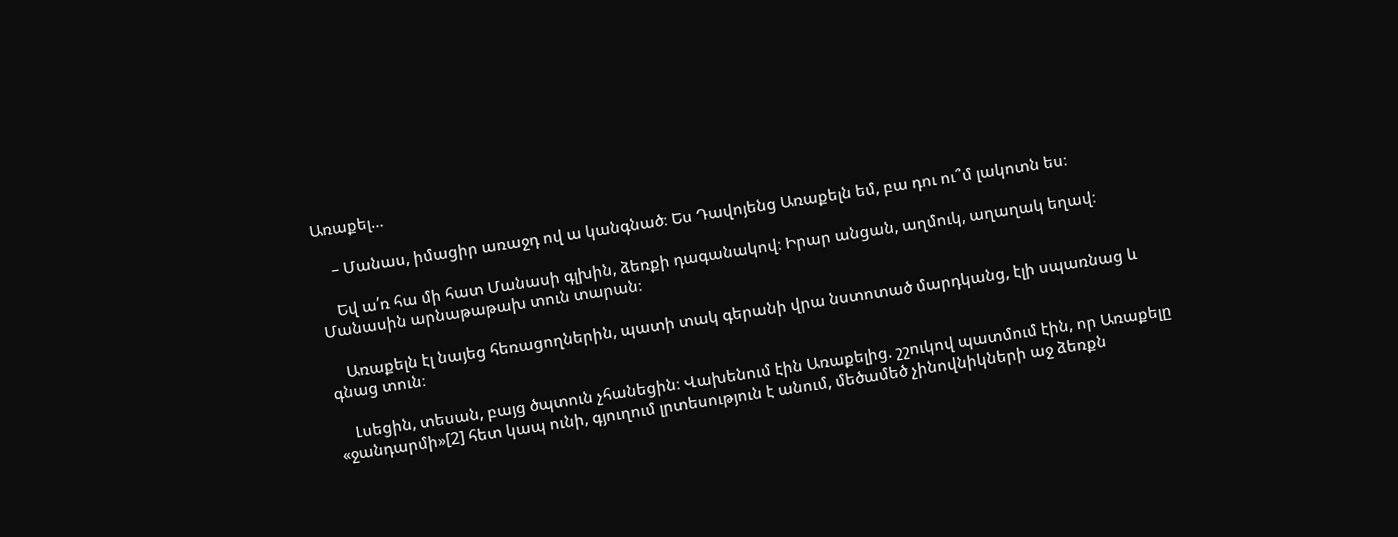Առաքել…

    – Մանաս, իմացիր առաջդ ով ա կանգնած։ Ես Դավոյենց Առաքելն եմ, բա դու ու՞մ լակոտն ես։

    Եվ ա՛ռ հա մի հատ Մանասի գլխին, ձեռքի դագանակով։ Իրար անցան, աղմուկ, աղաղակ եղավ։ Մանասին արնաթաթախ տուն տարան։

    Առաքելն էլ նայեց հեռացողներին, պատի տակ գերանի վրա նստոտած մարդկանց, էլի սպառնաց և գնաց տուն։

    Լսեցին, տեսան, բայց ծպտուն չհանեցին։ Վախենում էին Առաքելից. շշուկով պատմում էին, որ Առաքելը «ջանդարմի»[2] հետ կապ ունի, գյուղում լրտեսություն է անում, մեծամեծ չինովնիկների աջ ձեռքն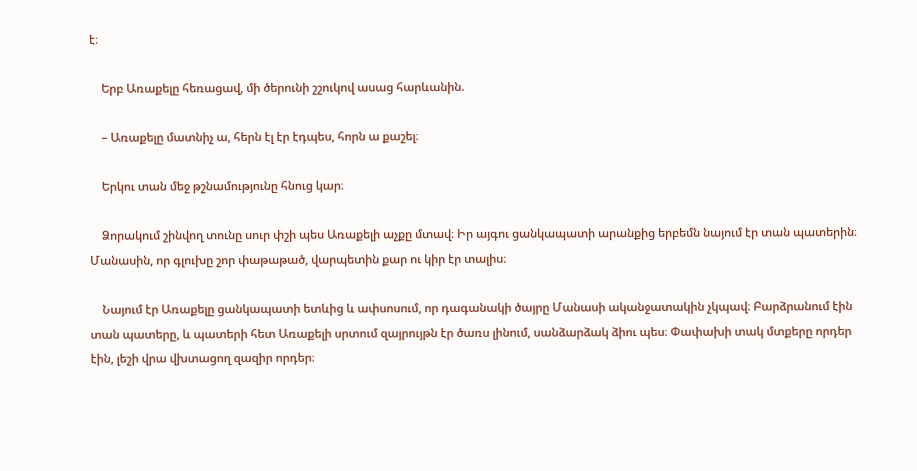է։

    Երբ Առաքելը հեռացավ, մի ծերունի շշուկով ասաց հարևանին.

    – Առաքելը մատնիչ ա, հերն էլ էր էդպես, հորն ա քաշել։

    Երկու տան մեջ թշնամությունը հնուց կար։

    Ձորակում շինվող տունը սուր փշի պես Առաքելի աչքը մտավ։ Իր այգու ցանկապատի արանքից երբեմն նայում էր տան պատերին։ Մանասին, որ գլուխը շոր փաթաթած, վարպետին քար ու կիր էր տալիս։

    Նայում էր Առաքելը ցանկապատի ետևից և ափսոսում, որ դագանակի ծայրը Մանասի ականջատակին չկպավ։ Բարձրանում էին տան պատերը, և պատերի հետ Առաքելի սրտում զայրույթն էր ծառս լինում, սանձարձակ ձիու պես։ Փափախի տակ մտքերը որդեր էին, լեշի վրա վխտացող զազիր որդեր։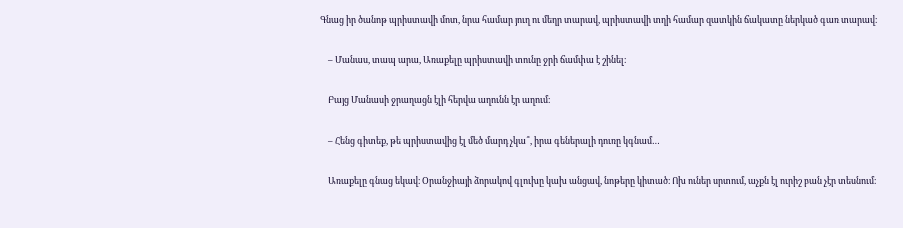Գնաց իր ծանոթ պրիստավի մոտ, նրա համար յուղ ու մեղր տարավ, պրիստավի տղի համար զատկին ճակատը ներկած գառ տարավ։

    – Մանաս, տապ արա, Առաքելը պրիստավի տունը ջրի ճամփա է շինել։

    Բայց Մանասի ջրաղացն էլի հերվա աղունն էր աղում։

    – Հենց գիտեք, թե պրիստավից էլ մեծ մարդ չկա՞, իրա գեներալի դուռը կգնամ…

    Առաքելը գնաց եկավ։ Օրանջիայի ձորակով գլուխը կախ անցավ, նոթերը կիտած։ Ոխ ուներ սրտում, աչքն էլ ուրիշ բան չէր տեսնում։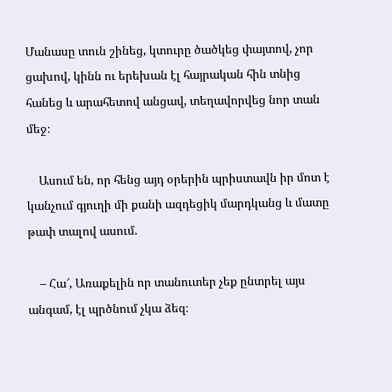Մանասը տուն շինեց, կտուրը ծածկեց փայտով, չոր ցախով, կինն ու երեխան էլ հայրական հին տնից հանեց և արահետով անցավ, տեղավորվեց նոր տան մեջ։

    Ասում են, որ հենց այդ օրերին պրիստավն իր մոտ է կանչում գյուղի մի քանի ազդեցիկ մարդկանց և մատը թափ տալով ասում.

    – Հա՜, Առաքելին որ տանուտեր չեք ընտրել այս անգամ, էլ պրծնում չկա ձեզ։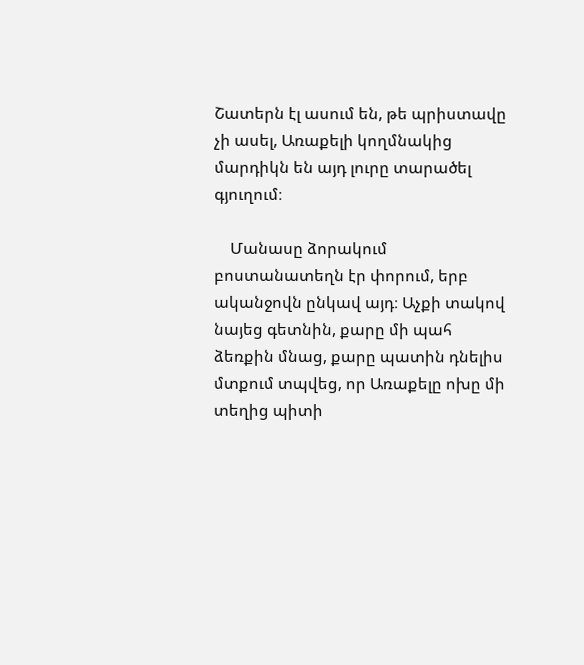Շատերն էլ ասում են, թե պրիստավը չի ասել, Առաքելի կողմնակից մարդիկն են այդ լուրը տարածել գյուղում։

    Մանասը ձորակում բոստանատեղն էր փորում, երբ ականջովն ընկավ այդ։ Աչքի տակով նայեց գետնին, քարը մի պահ ձեռքին մնաց, քարը պատին դնելիս մտքում տպվեց, որ Առաքելը ոխը մի տեղից պիտի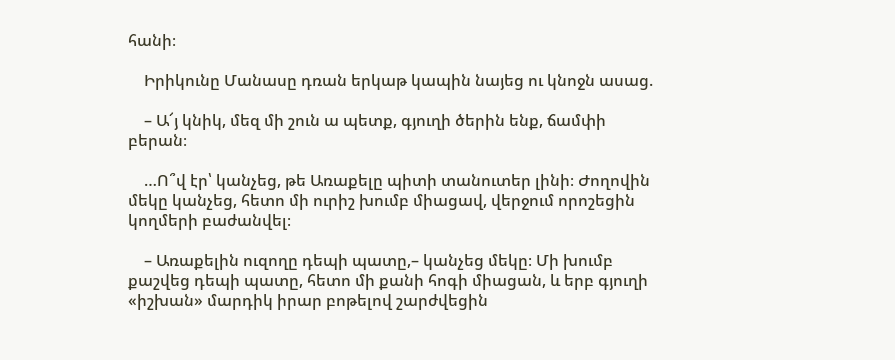հանի։

    Իրիկունը Մանասը դռան երկաթ կապին նայեց ու կնոջն ասաց.

    – Ա՜յ կնիկ, մեզ մի շուն ա պետք, գյուղի ծերին ենք, ճամփի բերան։

    …Ո՞վ էր՝ կանչեց, թե Առաքելը պիտի տանուտեր լինի։ Ժողովին մեկը կանչեց, հետո մի ուրիշ խումբ միացավ, վերջում որոշեցին կողմերի բաժանվել։

    – Առաքելին ուզողը դեպի պատը,– կանչեց մեկը։ Մի խումբ քաշվեց դեպի պատը, հետո մի քանի հոգի միացան, և երբ գյուղի «իշխան» մարդիկ իրար բոթելով շարժվեցին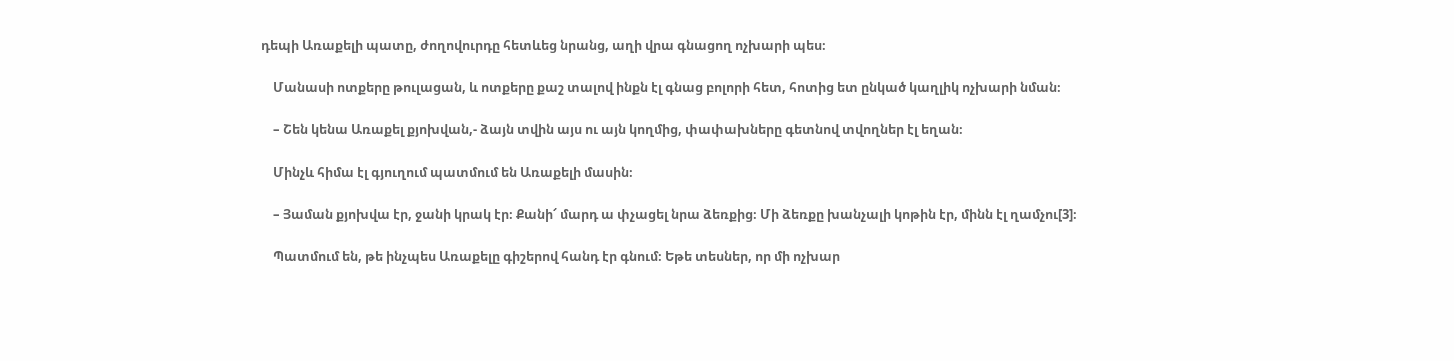դեպի Առաքելի պատը, ժողովուրդը հետևեց նրանց, աղի վրա գնացող ոչխարի պես։

    Մանասի ոտքերը թուլացան, և ոտքերը քաշ տալով ինքն էլ գնաց բոլորի հետ, հոտից ետ ընկած կաղլիկ ոչխարի նման։

    – Շեն կենա Առաքել քյոխվան,- ձայն տվին այս ու այն կողմից, փափախները գետնով տվողներ էլ եղան։

    Մինչև հիմա էլ գյուղում պատմում են Առաքելի մասին։

    – Յաման քյոխվա էր, ջանի կրակ էր։ Քանի՜ մարդ ա փչացել նրա ձեռքից։ Մի ձեռքը խանչալի կոթին էր, մինն էլ ղամչու[3]։

    Պատմում են, թե ինչպես Առաքելը գիշերով հանդ էր գնում։ Եթե տեսներ, որ մի ոչխար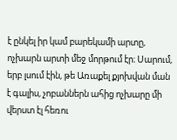է ընկել իր կամ բարեկամի արտը, ոչխարն արտի մեջ մորթում էր։ Սարում, երբ լսում էին, թե Առաքել քյոխվան ման է գալիս, չոբաններն ահից ոչխարը մի վերստ էլ հեռու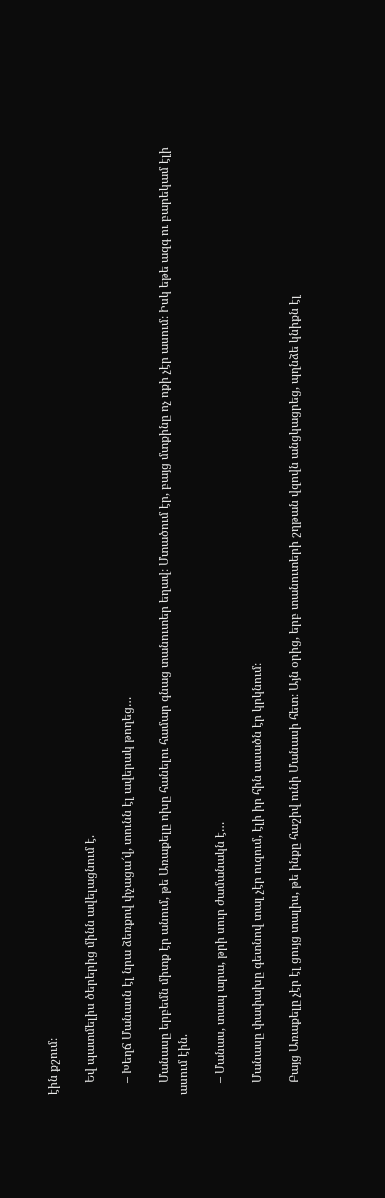էին քշում։

    Եվ պատմելիս ծերերից մինն ավելացնում է.

    – Խեղճ Մանասն էլ նրա ձեռքով փչացա՜վ, տունն էլ ավերակ թողեց…

    Մանասը երբեմն միտք էր անում, թե Առաքելը ոխը հանելու համար գնաց տանուտեր եղավ։ Մտածում էր, բայց մտքինը ոչ ոքի չէր ասում։ Իսկ եթե ազգ ու բարեկամ էլի ասում էին.

    – Մանաս, տապ արա, թրի սուր ժամանակն է…

    Մանասը փափախը գետնով տալ չէր ուզում, էլի իր հին ասածն էր կրկնում։

    Բայց Առաքելը չէր էլ ցույց տալիս, թե ինքը հաշիվ ունի Մանասի հետ։ Այն օրից, երբ տանուտերի շղթան վզովն անցկացրեց, պղնձե կնիքն էլ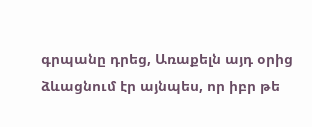գրպանը դրեց, Առաքելն այդ օրից ձևացնում էր այնպես, որ իբր թե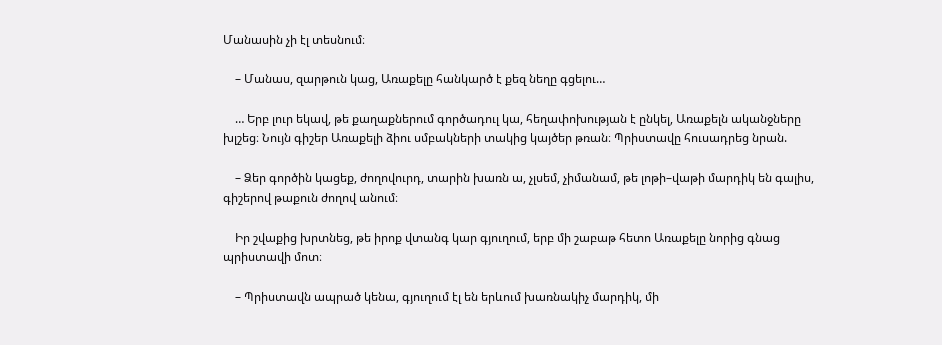Մանասին չի էլ տեսնում։

    – Մանաս, զարթուն կաց, Առաքելը հանկարծ է քեզ նեղը գցելու…

    … Երբ լուր եկավ, թե քաղաքներում գործադուլ կա, հեղափոխության է ընկել, Առաքելն ականջները խլշեց։ Նույն գիշեր Առաքելի ձիու սմբակների տակից կայծեր թռան։ Պրիստավը հուսադրեց նրան.

    – Ձեր գործին կացեք, ժողովուրդ, տարին խառն ա, չլսեմ, չիմանամ, թե լոթի–վաթի մարդիկ են գալիս, գիշերով թաքուն ժողով անում։

    Իր շվաքից խրտնեց, թե իրոք վտանգ կար գյուղում, երբ մի շաբաթ հետո Առաքելը նորից գնաց պրիստավի մոտ։

    – Պրիստավն ապրած կենա, գյուղում էլ են երևում խառնակիչ մարդիկ, մի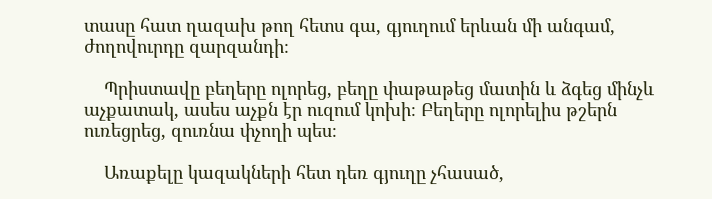տասը հատ ղազախ թող հետս գա, գյուղում երևան մի անգամ, ժողովուրդը զարզանդի։

    Պրիստավը բեղերը ոլորեց, բեղը փաթաթեց մատին և ձգեց մինչև աչքատակ, ասես աչքն էր ուզում կոխի։ Բեղերը ոլորելիս թշերն ուռեցրեց, զուռնա փչողի պես։

    Առաքելը կազակների հետ դեռ գյուղը չհասած,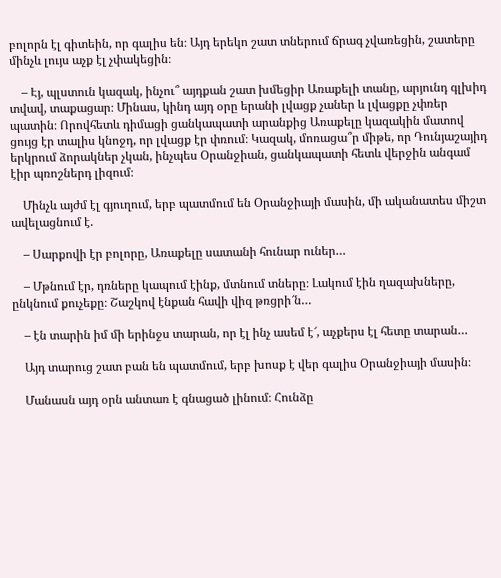բոլորն էլ գիտեին, որ գալիս են։ Այդ երեկո շատ տներում ճրագ չվառեցին, շատերը մինչև լույս աչք էլ չփակեցին։

    – Էյ, պլստուն կազակ, ինչու՞ այդքան շատ խմեցիր Առաքելի տանը, արյունդ գլխիդ տվավ, տաքացար։ Մինաս, կինդ այդ օրը երանի լվացք չաներ և լվացքը չփռեր պատին։ Որովհետև դիմացի ցանկապատի արանքից Առաքելը կազակին մատով ցույց էր տալիս կնոջդ, որ լվացք էր փռում։ Կազակ, մոռացա՞ր միթե, որ Դունյաշայիդ երկրում ձորակներ չկան, ինչպես Օրանջիան, ցանկապատի հետև վերջին անգամ էիր պռոշներդ լիզում։

    Մինչև այժմ էլ գյուղում, երբ պատմում են Օրանջիայի մասին, մի ականատես միշտ ավելացնում է.

    – Սարքովի էր բոլորը, Առաքելը սատանի հունար ուներ…

    – Մթնում էր, դռները կապում էինք, մտնում տները։ Լակում էին ղազախները, ընկնում քուչեքը։ Շաշկով էնքան հավի վիզ թռցրի՜ն…

    – էն տարին իմ մի երինջս տարան, որ էլ ինչ ասեմ է՜, աչքերս էլ հետը տարան…

    Այդ տարուց շատ բան են պատմում, երբ խոսք է վեր գալիս Օրանջիայի մասին։

    Մանասն այդ օրն անտառ է գնացած լինում։ Հունձը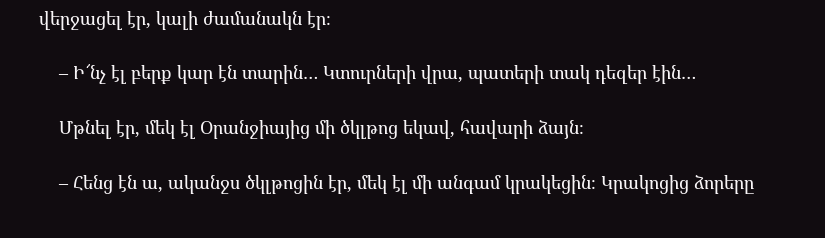վերջացել էր, կալի ժամանակն էր։

    – Ի՜նչ էլ բերք կար էն տարին… Կտուրների վրա, պատերի տակ դեզեր էին…

    Մթնել էր, մեկ էլ Օրանջիայից մի ծկլթոց եկավ, հավարի ձայն։

    – Հենց էն ա, ականջս ծկլթոցին էր, մեկ էլ մի անգամ կրակեցին։ Կրակոցից ձորերը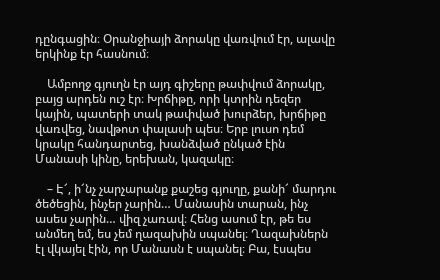դընգացին։ Օրանջիայի ձորակը վառվում էր, ալավը երկինք էր հասնում։

    Ամբողջ գյուղն էր այդ գիշերը թափվում ձորակը, բայց արդեն ուշ էր։ Խրճիթը, որի կտրին դեզեր կային, պատերի տակ թափված խուրձեր, խրճիթը վառվեց, նավթոտ փալասի պես։ Երբ լուսո դեմ կրակը հանդարտեց, խանձված ընկած էին Մանասի կինը, երեխան, կազակը։

    – Է՜, ի՜նչ չարչարանք քաշեց գյուղը, քանի՜ մարդու ծեծեցին, ինչեր չարին… Մանասին տարան, ինչ ասես չարին… վիզ չառավ։ Հենց ասում էր, թե ես անմեղ եմ, ես չեմ ղազախին սպանել։ Ղազախներն էլ վկայել էին, որ Մանասն է սպանել։ Բա, էսպես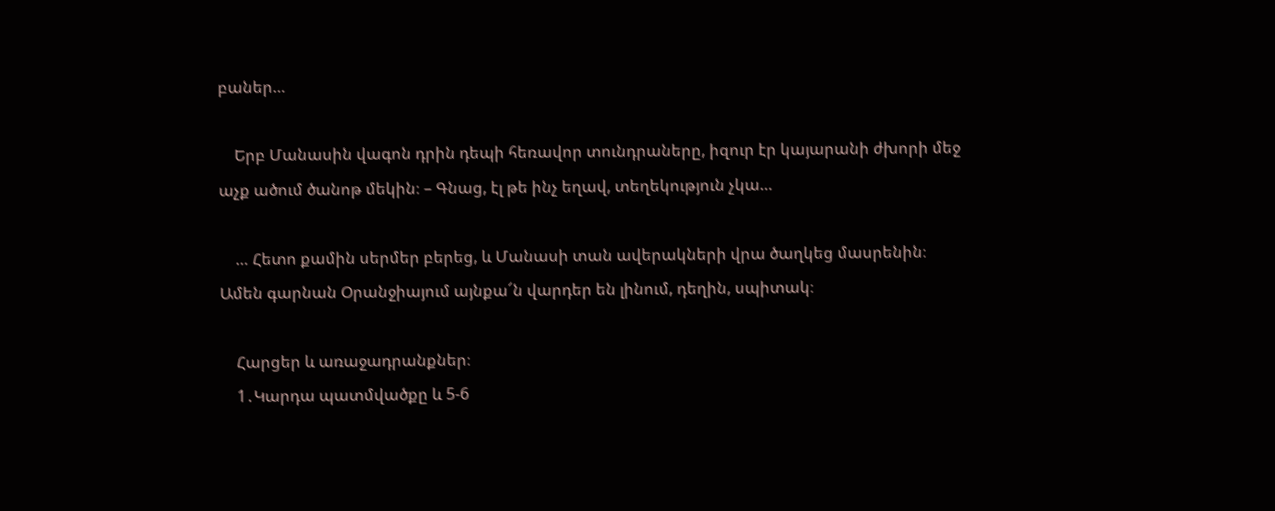բաներ…

    Երբ Մանասին վագոն դրին դեպի հեռավոր տունդրաները, իզուր էր կայարանի ժխորի մեջ աչք ածում ծանոթ մեկին։ – Գնաց, էլ թե ինչ եղավ, տեղեկություն չկա…

    … Հետո քամին սերմեր բերեց, և Մանասի տան ավերակների վրա ծաղկեց մասրենին։ Ամեն գարնան Օրանջիայում այնքա՜ն վարդեր են լինում, դեղին, սպիտակ։

    Հարցեր և առաջադրանքներ։
    1․Կարդա պատմվածքը և 5-6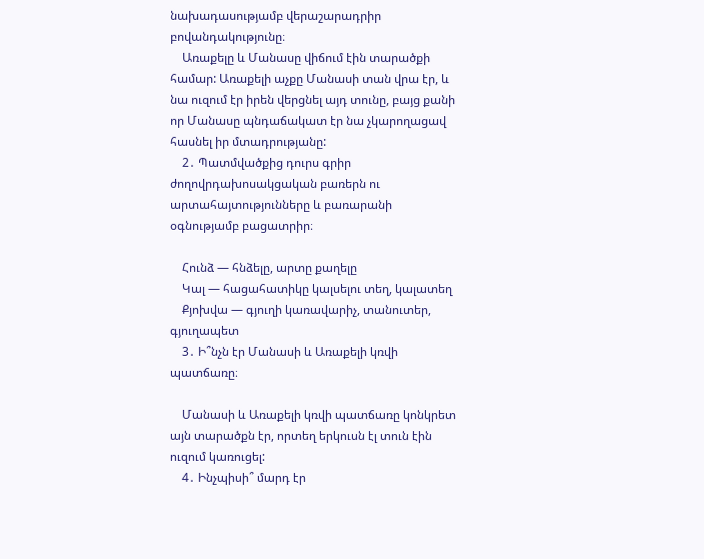նախադասությամբ վերաշարադրիր բովանդակությունը։
    Առաքելը և Մանասը վիճում էին տարածքի համար: Առաքելի աչքը Մանասի տան վրա էր, և նա ուզում էր իրեն վերցնել այդ տունը, բայց քանի որ Մանասը պնդաճակատ էր նա չկարողացավ հասնել իր մտադրությանը:
    2․ Պատմվածքից դուրս գրիր ժողովրդախոսակցական բառերն ու արտահայտությունները և բառարանի օգնությամբ բացատրիր։

    Հունձ — հնձելը, արտը քաղելը
    Կալ — հացահատիկը կալսելու տեղ, կալատեղ
    Քյոխվա — գյուղի կառավարիչ, տանուտեր, գյուղապետ
    3․ Ի՞նչն էր Մանասի և Առաքելի կռվի պատճառը։

    Մանասի և Առաքելի կռվի պատճառը կոնկրետ այն տարածքն էր, որտեղ երկուսն էլ տուն էին ուզում կառուցել:
    4․ Ինչպիսի՞ մարդ էր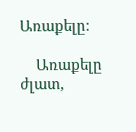Առաքելը։

    Առաքելը ժլատ,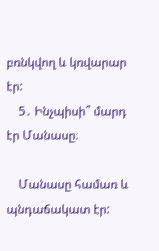բռնկվող և կռվարար էր:
    5․ Ինչպիսի՞ մարդ էր Մանասը։

    Մանասը համառ և պնդաճակատ էր: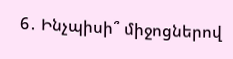6․ Ինչպիսի՞ միջոցներով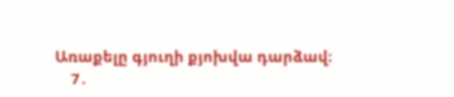Առաքելը գյուղի քյոխվա դարձավ։
    7․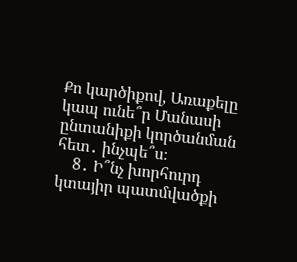Քո կարծիքով, Առաքելը կապ ունե՞ր Մանասի ընտանիքի կործանման հետ․ ինչպե՞ս։
    8․ Ի՞նչ խորհուրդ կտայիր պատմվածքի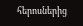հերոսներից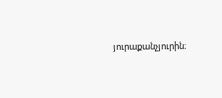յուրաքանչյուրին։